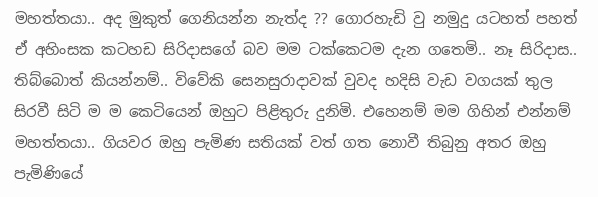මහත්තයා.. අද මුකුත් ගෙනියන්න නැත්ද ?? ගොරහැඩි වු නමුදු යටහත් පහත් ඒ අහිංසක කටහඩ සිරිදාසගේ බව මම ටක්කෙටම දැන ගතෙමි.. නෑ සිරිදාස.. තිබ්බොත් කියන්නම්.. විවේකි සෙනසුරාදාවක් වුවද හදිසි වැඩ වගයක් තුල සිරවී සිටි ම ම කෙටියෙන් ඔහුට පිළිතුරු දුනිමි. එහෙනම් මම ගිහින් එන්නම් මහත්තයා.. ගියවර ඔහු පැමිණ සතියක් වත් ගත නොවී තිබුනු අතර ඔහු පැමිණියේ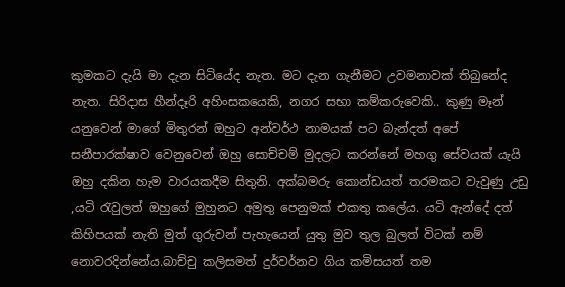කුමකට දැයි මා දැන සිටියේද නැත. මට දැන ගැනීමට උවමනාවක් තිබුනේද නැත. සිරිදාස හීන්දෑරි අහිංසකයෙකි, නගර සභා කම්කරුවෙකි.. කුණු මෑන් යනුවෙන් මාගේ මිතුරන් ඔහුට අන්වර්ථ නාමයක් පට බැන්දත් අපේ සනීපාරක්ෂාව වෙනුවෙන් ඔහු සොච්චම් මුදලට කරන්නේ මහගු සේවයක් යැයි ඔහු දකින හැම වාරයකදීම සිතුනි. අක්බමරු කොන්ඩයත් තරමකට වැවුණු උඩු ,යටි රැවුලත් ඔහුගේ මුහුනට අමුතු පෙනුමක් එකතු කලේය. යටි ඇන්දේ දත් කිහිපයක් නැති මුත් ගුරුවන් පැහැයෙන් යුතු මුව තුල බුලත් විටක් නම් නොවරදින්නේය.බාච්චු කලිසමත් දුර්වර්නව ගිය කමිසයත් තම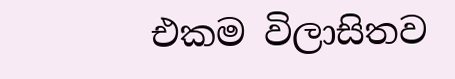එකම විලාසිතව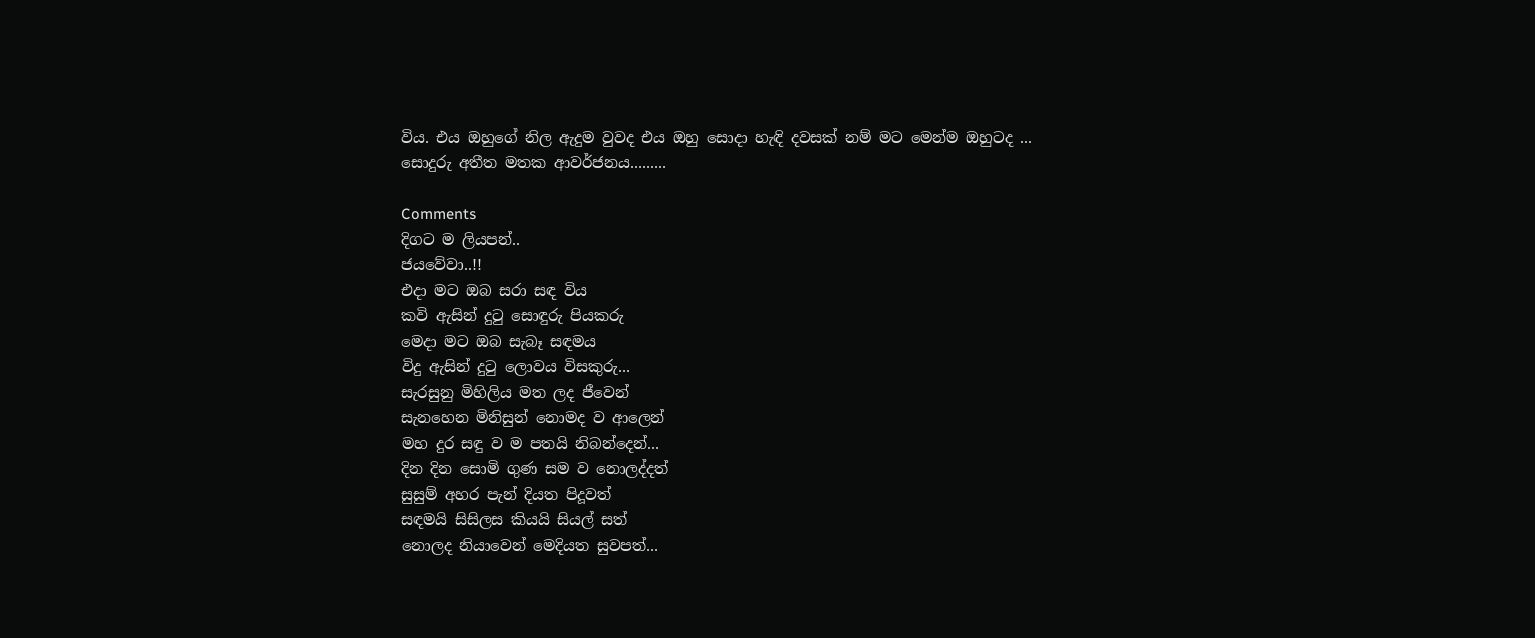විය. එය ඔහුගේ නිල ඇදුම වුවද එය ඔහු සොදා හැඳි දවසක් නම් මට මෙන්ම ඔහුටද ...
සොදුරු අතීත මතක ආවර්ජනය.........

Comments
දිගට ම ලියපන්..
ජයවේවා..!!
එදා මට ඔබ සරා සඳ විය
කවි ඇසින් දුටු සොඳුරු පියකරු
මෙදා මට ඔබ සැබෑ සඳමය
විදු ඇසින් දුටු ලොවය විසකුරු...
සැරසුනු මිහිලිය මත ලද ජීවෙන්
සැනහෙන මිනිසුන් නොමද ව ආලෙන්
මහ දුර සඳු ව ම පතයි නිබන්දෙන්...
දින දින සොමි ගුණ සම ව නොලද්දත්
සුසුම් අහර පැන් දියත පිදූවත්
සඳමයි සිසිලස කියයි සියල් සත්
නොලද නියාවෙන් මෙදියත සුවපත්...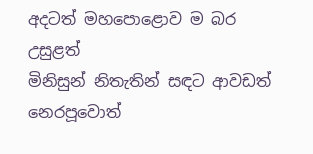අදටත් මහපොළොව ම බර උසුළත්
මිනිසුන් නිතැතින් සඳට ආවඩත්
නෙරපූවොත්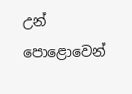උන් පොළොවෙන්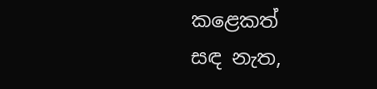කළෙකත්
සඳ නැත,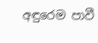අඳුරෙම පාවී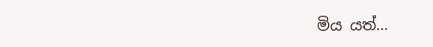මිය යත්...